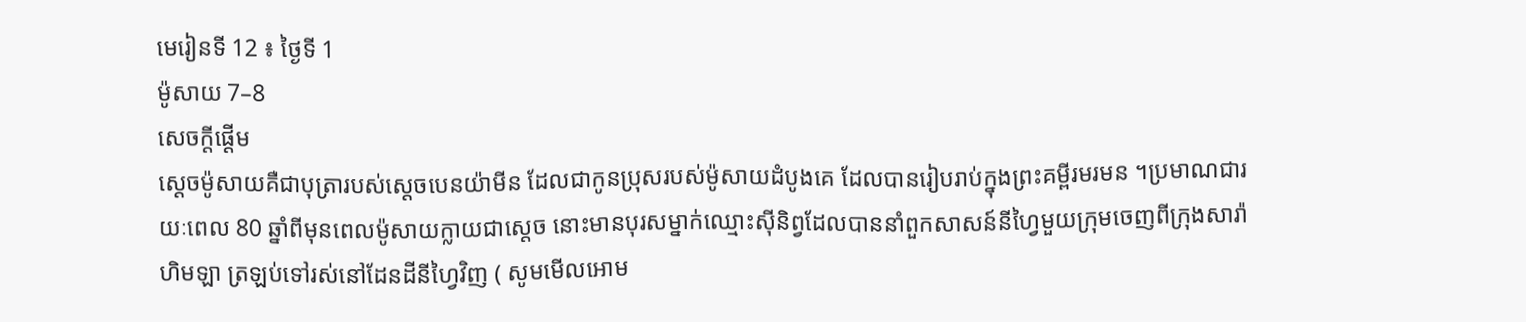មេរៀនទី 12 ៖ ថ្ងៃទី 1
ម៉ូសាយ 7–8
សេចក្តីផ្ដើម
ស្តេចម៉ូសាយគឺជាបុត្រារបស់ស្តេចបេនយ៉ាមីន ដែលជាកូនប្រុសរបស់ម៉ូសាយដំបូងគេ ដែលបានរៀបរាប់ក្នុងព្រះគម្ពីរមរមន ។ប្រមាណជារយៈពេល 80 ឆ្នាំពីមុនពេលម៉ូសាយក្លាយជាស្តេច នោះមានបុរសម្នាក់ឈ្មោះស៊ីនិព្វដែលបាននាំពួកសាសន៍នីហ្វៃមួយក្រុមចេញពីក្រុងសារ៉ាហិមឡា ត្រឡប់ទៅរស់នៅដែនដីនីហ្វៃវិញ ( សូមមើលអោម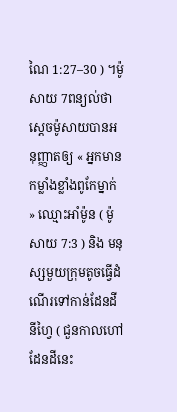ណៃ 1:27–30 ) ។ម៉ូសាយ 7ពន្យល់ថា ស្តេចម៉ូសាយបានអនុញ្ញាតឲ្យ « អ្នកមានកម្លាំងខ្លាំងពូកែម្នាក់ » ឈ្មោះអាំម៉ូន ( ម៉ូសាយ 7:3 ) និង មនុស្សមួយក្រុមតូចធ្វើដំណើរទៅកាន់ដែនដីនីហ្វៃ ( ជួនកាលហៅដែនដីនេះ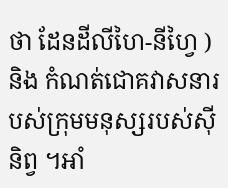ថា ដែនដីលីហៃ-នីហ្វៃ ) និង កំណត់ជោគវាសនារបស់ក្រុមមនុស្សរបស់ស៊ីនិព្វ ។អាំ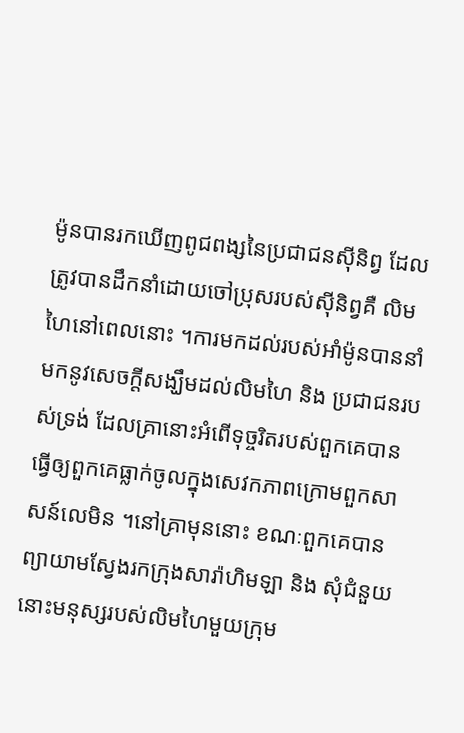ម៉ូនបានរកឃើញពូជពង្សនៃប្រជាជនស៊ីនិព្វ ដែលត្រូវបានដឹកនាំដោយចៅប្រុសរបស់ស៊ីនិព្វគឺ លិមហៃនៅពេលនោះ ។ការមកដល់របស់អាំម៉ូនបាននាំមកនូវសេចក្តីសង្ឃឹមដល់លិមហៃ និង ប្រជាជនរបស់ទ្រង់ ដែលគ្រានោះអំពើទុច្ចរិតរបស់ពួកគេបានធ្វើឲ្យពួកគេធ្លាក់ចូលក្នុងសេវកភាពក្រោមពួកសាសន៍លេមិន ។នៅគ្រាមុននោះ ខណៈពួកគេបានព្យាយាមស្វែងរកក្រុងសារ៉ាហិមឡា និង សុំជំនួយ នោះមនុស្សរបស់លិមហៃមួយក្រុម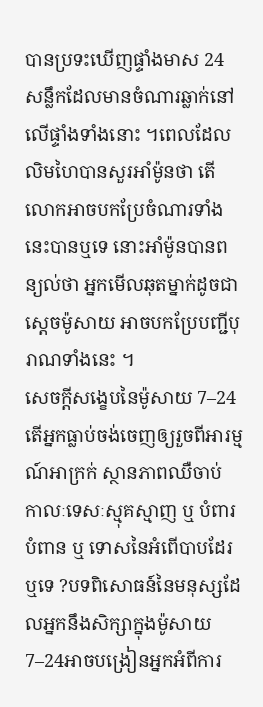បានប្រទះឃើញផ្ទាំងមាស 24 សន្លឹកដែលមានចំណារឆ្លាក់នៅលើផ្ទាំងទាំងនោះ ។ពេលដែលលិមហៃបានសួរអាំម៉ូនថា តើលោកអាចបកប្រែចំណារទាំងនេះបានឬទេ នោះអាំម៉ូនបានពន្យល់ថា អ្នកមើលឆុតម្នាក់ដូចជាស្តេចម៉ូសាយ អាចបកប្រែបញ្ជីបុរាណទាំងនេះ ។
សេចក្តីសង្ខេបនៃម៉ូសាយ 7–24
តើអ្នកធ្លាប់ចង់ចេញឲ្យរួចពីអារម្មណ៍អាក្រក់ ស្ថានភាពឈឺចាប់ កាលៈទេសៈស្មុគស្មាញ ឬ បំពារបំពាន ឬ ទោសនៃអំពើបាបដែរឬទេ ?បទពិសោធន៍នៃមនុស្សដែលអ្នកនឹងសិក្សាក្នុងម៉ូសាយ 7–24អាចបង្រៀនអ្នកអំពីការ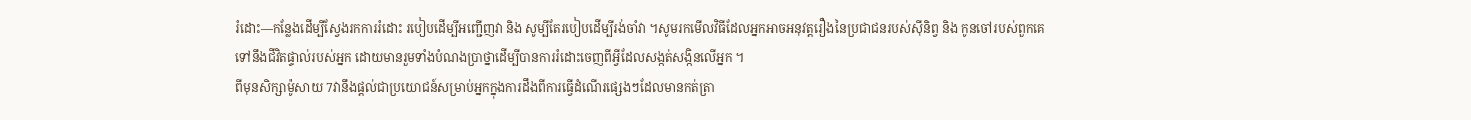រំដោះ—កន្លែងដើម្បីស្វែងរកការរំដោះ របៀបដើម្បីអញ្ជើញវា និង សូម្បីតែរបៀបដើម្បីរង់ចាំវា ។សូមរកមើលវិធីដែលអ្នកអាចអនុវត្តរឿងនៃប្រជាជនរបស់ស៊ីនិព្វ និង កូនចៅរបស់ពួកគេទៅនឹងជីវិតផ្ទាល់របស់អ្នក ដោយមានរួមទាំងបំណងប្រាថ្នាដើម្បីបានការរំដោះចេញពីអ្វីដែលសង្កត់សង្កិនលើអ្នក ។
ពីមុនសិក្សាម៉ូសាយ 7វានឹងផ្តល់ជាប្រយោជន៍សម្រាប់អ្នកក្នុងការដឹងពីការធ្វើដំណើរផ្សេងៗដែលមានកត់ត្រា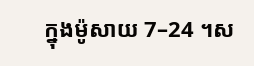ក្នុងម៉ូសាយ 7–24 ។ស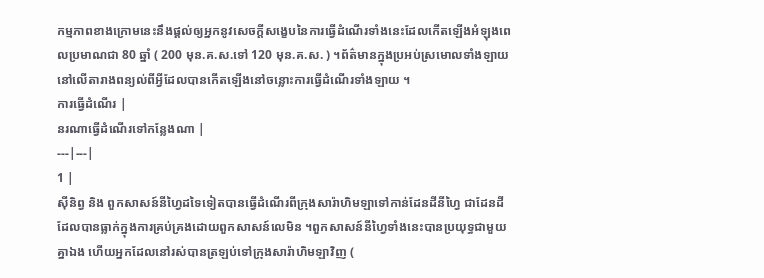កម្មភាពខាងក្រោមនេះនឹងផ្តល់ឲ្យអ្នកនូវសេចក្តីសង្ខេបនៃការធ្វើដំណើរទាំងនេះដែលកើតឡើងអំឡុងពេលប្រមាណជា 80 ឆ្នាំ ( 200 មុន.គ.ស.ទៅ 120 មុន.គ.ស. ) ។ព័ត៌មានក្នុងប្រអប់ស្រមោលទាំងឡាយនៅលើតារាងពន្យល់ពីអ្វីដែលបានកើតឡើងនៅចន្លោះការធ្វើដំណើរទាំងឡាយ ។
ការធ្វើដំណើរ |
នរណាធ្វើដំណើរទៅកន្លែងណា |
---|---|
1 |
ស៊ីនិព្វ និង ពួកសាសន៍នីហ្វៃដទៃទៀតបានធ្វើដំណើរពីក្រុងសារ៉ាហិមឡាទៅកាន់ដែនដីនីហ្វៃ ជាដែនដីដែលបានធ្លាក់ក្នុងការគ្រប់គ្រងដោយពួកសាសន៍លេមិន ។ពួកសាសន៍នីហ្វៃទាំងនេះបានប្រយុទ្ធជាមួយគ្នាឯង ហើយអ្នកដែលនៅរស់បានត្រឡប់ទៅក្រុងសារ៉ាហិមឡាវិញ (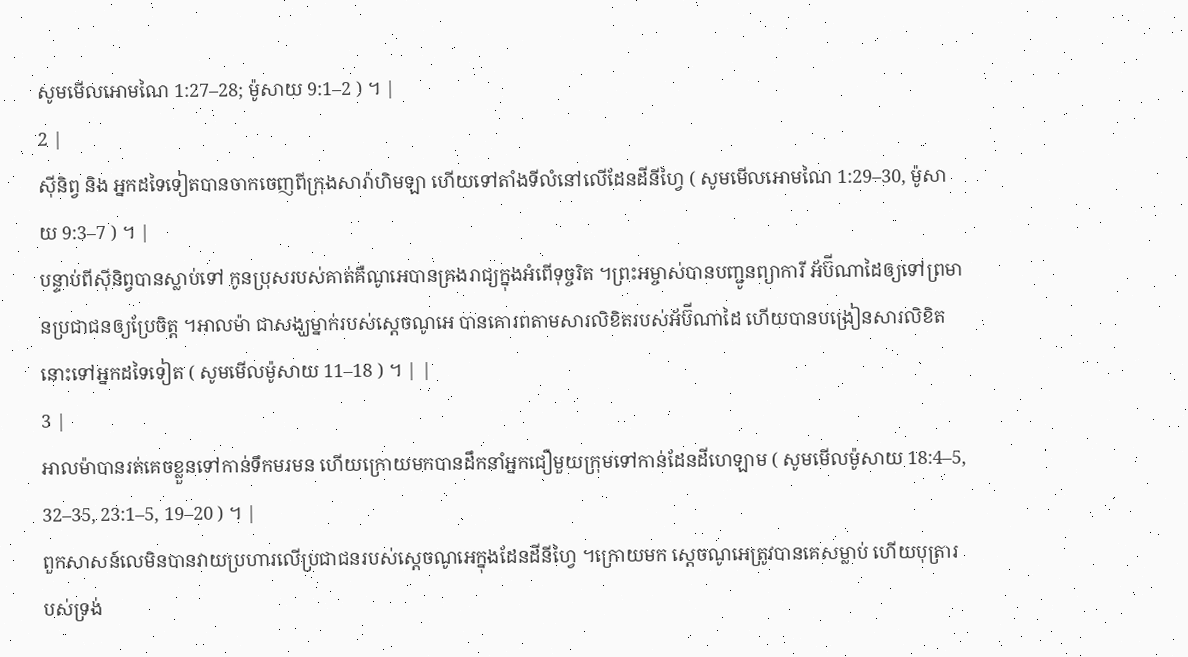សូមមើលអោមណៃ 1:27–28; ម៉ូសាយ 9:1–2 ) ។ |
2 |
ស៊ីនិព្វ និង អ្នកដទៃទៀតបានចាកចេញពីក្រុងសារ៉ាហិមឡា ហើយទៅតាំងទីលំនៅលើដែនដីនីហ្វៃ ( សូមមើលអោមណៃ 1:29–30, ម៉ូសាយ 9:3–7 ) ។ |
បន្ទាប់ពីស៊ីនិព្វបានស្លាប់ទៅ កូនប្រុសរបស់គាត់គឺណូអេបានគ្រងរាជ្យក្នុងអំពើទុច្ចរិត ។ព្រះអម្ចាស់បានបញ្ជូនព្យាការី អ័ប៊ីណាដៃឲ្យទៅព្រមានប្រជាជនឲ្យប្រែចិត្ត ។អាលម៉ា ជាសង្ឃម្នាក់របស់ស្តេចណូអេ បានគោរពតាមសារលិខិតរបស់អ័ប៊ីណាដៃ ហើយបានបង្រៀនសារលិខិតនោះទៅអ្នកដទៃទៀត ( សូមមើលម៉ូសាយ 11–18 ) ។ | |
3 |
អាលម៉ាបានរត់គេចខ្លួនទៅកាន់ទឹកមរមន ហើយក្រោយមកបានដឹកនាំអ្នកជឿមួយក្រុមទៅកាន់ដែនដីហេឡាម ( សូមមើលម៉ូសាយ 18:4–5, 32–35, 23:1–5, 19–20 ) ។ |
ពួកសាសន៍លេមិនបានវាយប្រហារលើប្រជាជនរបស់ស្តេចណូអេក្នុងដែនដីនីហ្វៃ ។ក្រោយមក ស្តេចណូអេត្រូវបានគេសម្លាប់ ហើយបុត្រារបស់ទ្រង់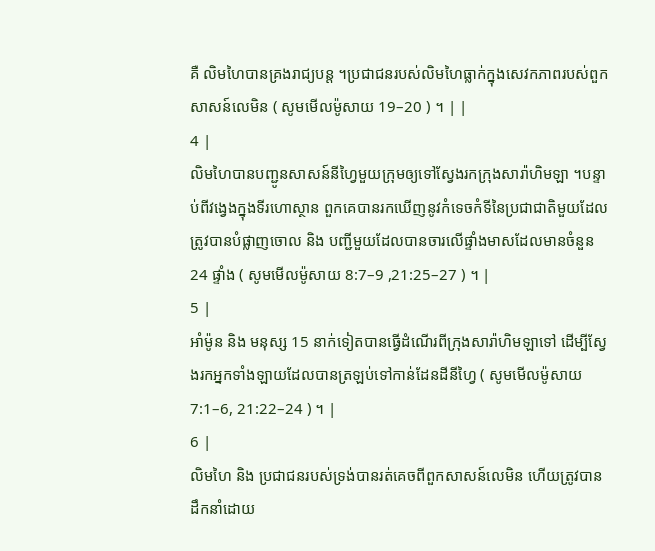គឺ លិមហៃបានគ្រងរាជ្យបន្ត ។ប្រជាជនរបស់លិមហៃធ្លាក់ក្នុងសេវកភាពរបស់ពួកសាសន៍លេមិន ( សូមមើលម៉ូសាយ 19–20 ) ។ | |
4 |
លិមហៃបានបញ្ជូនសាសន៍នីហ្វៃមួយក្រុមឲ្យទៅស្វែងរកក្រុងសារ៉ាហិមឡា ។បន្ទាប់ពីវង្វេងក្នុងទីរហោស្ថាន ពួកគេបានរកឃើញនូវកំទេចកំទីនៃប្រជាជាតិមួយដែលត្រូវបានបំផ្លាញចោល និង បញ្ជីមួយដែលបានចារលើផ្ទាំងមាសដែលមានចំនួន 24 ផ្ទាំង ( សូមមើលម៉ូសាយ 8:7–9 ,21:25–27 ) ។ |
5 |
អាំម៉ូន និង មនុស្ស 15 នាក់ទៀតបានធ្វើដំណើរពីក្រុងសារ៉ាហិមឡាទៅ ដើម្បីស្វែងរកអ្នកទាំងឡាយដែលបានត្រឡប់ទៅកាន់ដែនដីនីហ្វៃ ( សូមមើលម៉ូសាយ 7:1–6, 21:22–24 ) ។ |
6 |
លិមហៃ និង ប្រជាជនរបស់ទ្រង់បានរត់គេចពីពួកសាសន៍លេមិន ហើយត្រូវបានដឹកនាំដោយ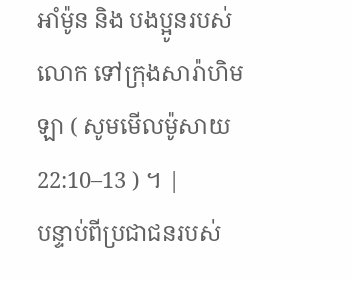អាំម៉ូន និង បងប្អូនរបស់លោក ទៅក្រុងសារ៉ាហិមឡា ( សូមមើលម៉ូសាយ 22:10–13 ) ។ |
បន្ទាប់ពីប្រជាជនរបស់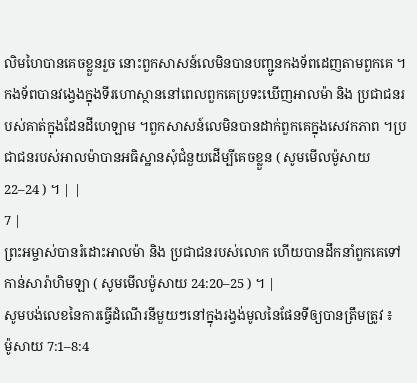លិមហៃបានគេចខ្លួនរួច នោះពួកសាសន៍លេមិនបានបញ្ជូនកងទ័ពដេញតាមពួកគេ ។កងទ័ពបានវង្វេងក្នុងទីរហោស្ថាននៅពេលពួកគេប្រទះឃើញអាលម៉ា និង ប្រជាជនរបស់គាត់ក្នុងដែនដីហេឡាម ។ពួកសាសន៍លេមិនបានដាក់ពួកគេក្នុងសេវកភាព ។ប្រជាជនរបស់អាលម៉ាបានអធិស្ឋានសុំជំនួយដើម្បីគេចខ្លួន ( សូមមើលម៉ូសាយ 22–24 ) ។ | |
7 |
ព្រះអម្ចាស់បានរំដោះអាលម៉ា និង ប្រជាជនរបស់លោក ហើយបានដឹកនាំពួកគេទៅកាន់សារ៉ាហិមឡា ( សូមមើលម៉ូសាយ 24:20–25 ) ។ |
សូមបង់លេខនៃការធ្វើដំណើរនីមួយៗនៅក្នុងរង្វង់មូលនៃផែនទីឲ្យបានត្រឹមត្រូវ ៖
ម៉ូសាយ 7:1–8:4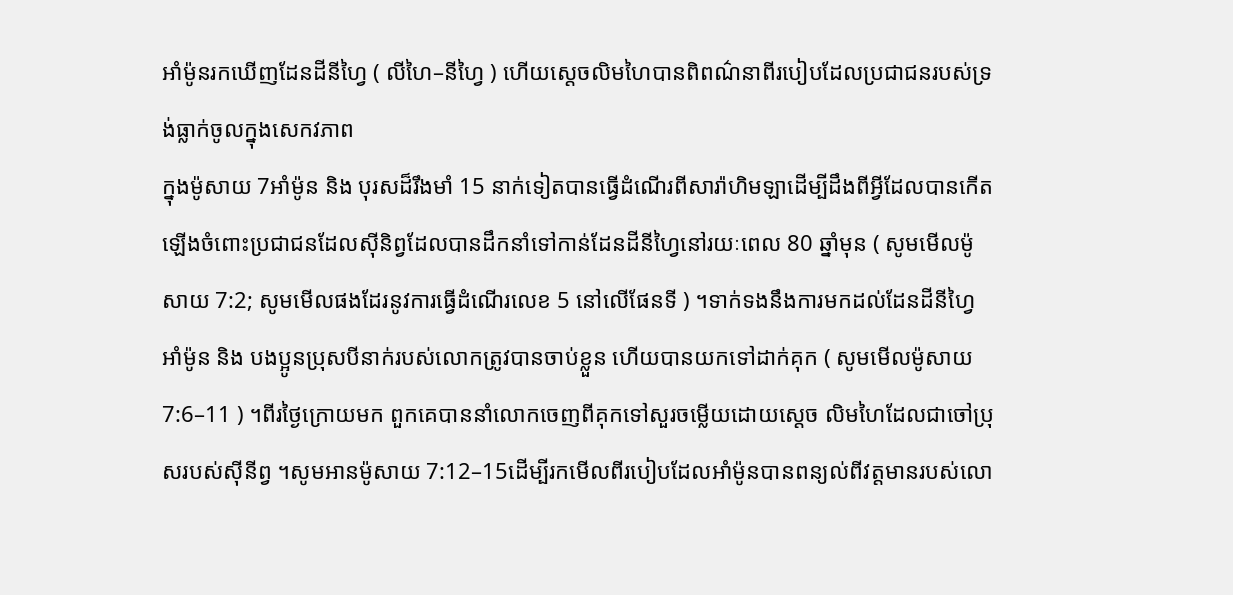អាំម៉ូនរកឃើញដែនដីនីហ្វៃ ( លីហៃ–នីហ្វៃ ) ហើយស្តេចលិមហៃបានពិពណ៌នាពីរបៀបដែលប្រជាជនរបស់ទ្រង់ធ្លាក់ចូលក្នុងសេកវភាព
ក្នុងម៉ូសាយ 7អាំម៉ូន និង បុរសដ៏រឹងមាំ 15 នាក់ទៀតបានធ្វើដំណើរពីសារ៉ាហិមឡាដើម្បីដឹងពីអ្វីដែលបានកើតឡើងចំពោះប្រជាជនដែលស៊ីនិព្វដែលបានដឹកនាំទៅកាន់ដែនដីនីហ្វៃនៅរយៈពេល 80 ឆ្នាំមុន ( សូមមើលម៉ូសាយ 7:2; សូមមើលផងដែរនូវការធ្វើដំណើរលេខ 5 នៅលើផែនទី ) ។ទាក់ទងនឹងការមកដល់ដែនដីនីហ្វៃ អាំម៉ូន និង បងប្អូនប្រុសបីនាក់របស់លោកត្រូវបានចាប់ខ្លួន ហើយបានយកទៅដាក់គុក ( សូមមើលម៉ូសាយ 7:6–11 ) ។ពីរថ្ងៃក្រោយមក ពួកគេបាននាំលោកចេញពីគុកទៅសួរចម្លើយដោយស្តេច លិមហៃដែលជាចៅប្រុសរបស់ស៊ីនីព្វ ។សូមអានម៉ូសាយ 7:12–15ដើម្បីរកមើលពីរបៀបដែលអាំម៉ូនបានពន្យល់ពីវត្តមានរបស់លោ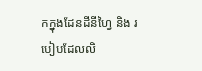កក្នុងដែនដីនីហ្វៃ និង របៀបដែលលិ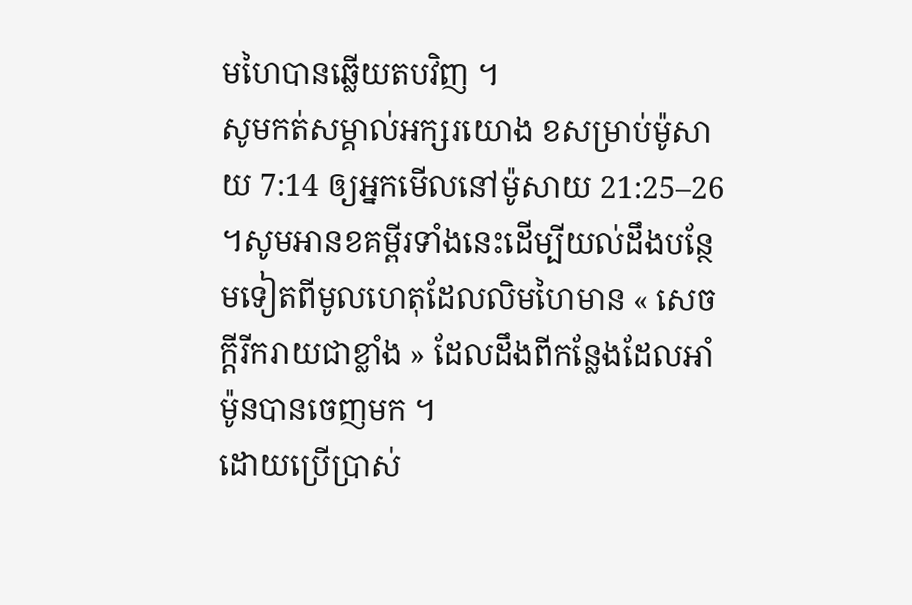មហៃបានឆ្លើយតបវិញ ។
សូមកត់សម្គាល់អក្សរយោង ខសម្រាប់ម៉ូសាយ 7:14 ឲ្យអ្នកមើលនៅម៉ូសាយ 21:25–26 ។សូមអានខគម្ពីរទាំងនេះដើម្បីយល់ដឹងបន្ថែមទៀតពីមូលហេតុដែលលិមហៃមាន « សេចក្តីរីករាយជាខ្លាំង » ដែលដឹងពីកន្លែងដែលអាំម៉ូនបានចេញមក ។
ដោយប្រើប្រាស់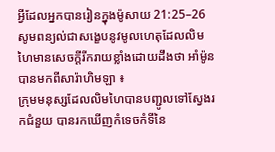អ្វីដែលអ្នកបានរៀនក្នុងម៉ូសាយ 21:25–26 សូមពន្យល់ជាសង្ខេបនូវមូលហេតុដែលលិមហៃមានសេចក្តីរីករាយខ្លាំងដោយដឹងថា អាំម៉ូនបានមកពីសារ៉ាហិមឡា ៖
ក្រុមមនុស្សដែលលិមហៃបានបញ្ជូលទៅស្វែងរកជំនួយ បានរកឃើញកំទេចកំទីនៃ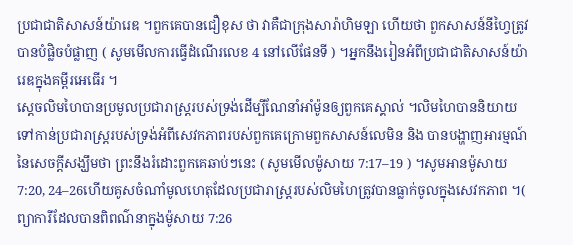ប្រជាជាតិសាសន៍យ៉ារេឌ ។ពួកគេបានជឿខុស ថា វាគឺជាក្រុងសារ៉ាហិមឡា ហើយថា ពួកសាសន៍នីហ្វៃត្រូវបានបំផ្លិចបំផ្លាញ ( សូមមើលការធ្វើដំណើរលេខ 4 នៅលើផែនទី ) ។អ្នកនឹងរៀនអំពីប្រជាជាតិសាសន៍យ៉ារេឌក្នុងគម្ពីរអេធើរ ។
ស្តេចលិមហៃបានប្រមូលប្រជារាស្ត្ររបស់ទ្រង់ដើម្បីណែនាំអាំម៉ូនឲ្យពួកគេស្គាល់ ។លិមហៃបាននិយាយទៅកាន់ប្រជារាស្ត្ររបស់ទ្រង់អំពីសេវកភាពរបស់ពួកគេក្រោមពួកសាសន៍លេមិន និង បានបង្ហាញអារម្មណ៍នៃសេចក្តីសង្ឃឹមថា ព្រះនឹងរំដោះពួកគេឆាប់ៗនេះ ( សូមមើលម៉ូសាយ 7:17–19 ) ។សូមអានម៉ូសាយ 7:20, 24–26ហើយគូសចំណាំមូលហេតុដែលប្រជារាស្ត្ររបស់លិមហៃត្រូវបានធ្លាក់ចូលក្នុងសេវកភាព ។( ព្យាការីដែលបានពិពណ៌នាក្នុងម៉ូសាយ 7:26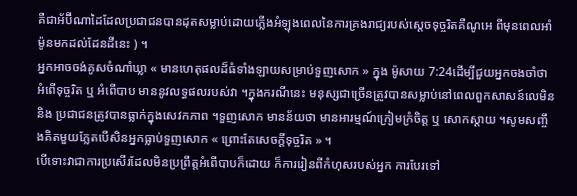គឺជាអ័ប៊ីណាដៃដែលប្រជាជនបានដុតសម្លាប់ដោយភ្លើងអំឡុងពេលនៃការគ្រងរាជ្យរបស់ស្តេចទុច្ចរិតគឺណូអេ ពីមុនពេលអាំម៉ូនមកដល់ដែនដីនេះ ) ។
អ្នកអាចចង់គូសចំណាំឃ្លា « មានហេតុផលដ៏ធំទាំងឡាយសម្រាប់ទួញសោក » ក្នុង ម៉ូសាយ 7:24ដើម្បីជួយអ្នកចងចាំថា អំពើទុច្ចរិត ឬ អំពើបាប មាននូវលទ្ធផលរបស់វា ។ក្នុងករណីនេះ មនុស្សជាច្រើនត្រូវបានសម្លាប់នៅពេលពួកសាសន៍លេមិន និង ប្រជាជនត្រូវបានធ្លាក់ក្នុងសេវកភាព ។ទួញសោក មានន័យថា មានអារម្មណ៍ក្រៀមក្រំចិត្ត ឬ សោកស្តាយ ។សូមសញ្ចឹងគិតមួយភ្លែតបើសិនអ្នកធ្លាប់ទួញសោក « ព្រោះតែសេចក្ដីទុច្ចរិត » ។
បើទោះវាជាការប្រសើរដែលមិនប្រព្រឹត្តអំពើបាបក៏ដោយ ក៏ការរៀនពីកំហុសរបស់អ្នក ការបែរទៅ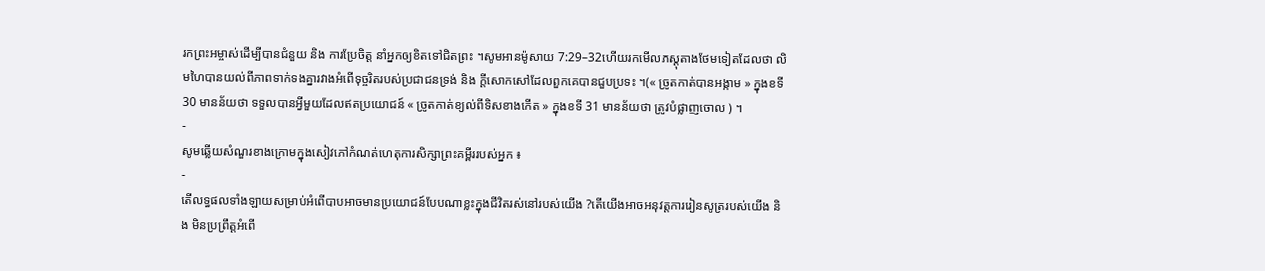រកព្រះអម្ចាស់ដើម្បីបានជំនួយ និង ការប្រែចិត្ត នាំអ្នកឲ្យខិតទៅជិតព្រះ ។សូមអានម៉ូសាយ 7:29–32ហើយរកមើលភស្តុតាងថែមទៀតដែលថា លិមហៃបានយល់ពីភាពទាក់ទងគ្នារវាងអំពើទុច្ចរិតរបស់ប្រជាជនទ្រង់ និង ក្ដីសោកសៅដែលពួកគេបានជួបប្រទះ ។(« ច្រូតកាត់បានអង្កាម » ក្នុងខទី 30 មានន័យថា ទទួលបានអ្វីមួយដែលឥតប្រយោជន៍ « ច្រូតកាត់ខ្យល់ពីទិសខាងកើត » ក្នុងខទី 31 មានន័យថា ត្រូវបំផ្លាញចោល ) ។
-
សូមឆ្លើយសំណួរខាងក្រោមក្នុងសៀវភៅកំណត់ហេតុការសិក្សាព្រះគម្ពីររបស់អ្នក ៖
-
តើលទ្ធផលទាំងឡាយសម្រាប់អំពើបាបអាចមានប្រយោជន៍បែបណាខ្លះក្នុងជីវិតរស់នៅរបស់យើង ?តើយើងអាចអនុវត្តការរៀនសូត្ររបស់យើង និង មិនប្រព្រឹត្តអំពើ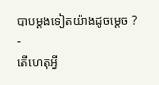បាបម្តងទៀតយ៉ាងដូចម្តេច ?
-
តើហេតុអ្វី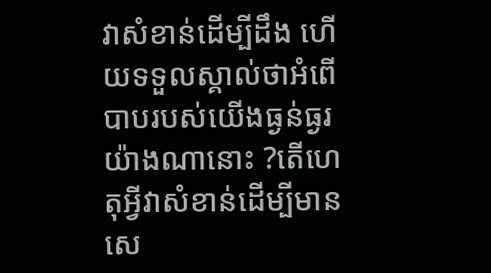វាសំខាន់ដើម្បីដឹង ហើយទទួលស្គាល់ថាអំពើបាបរបស់យើងធ្ងន់ធ្ងរយ៉ាងណានោះ ?តើហេតុអ្វីវាសំខាន់ដើម្បីមានសេ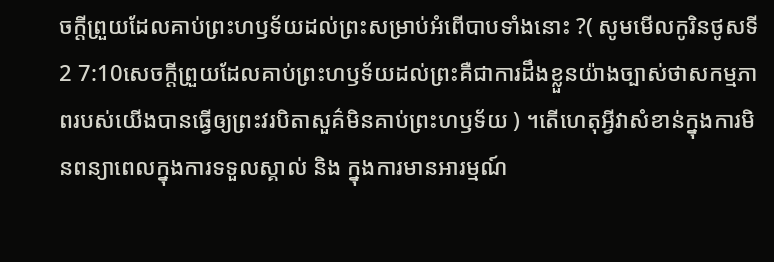ចក្ដីព្រួយដែលគាប់ព្រះហឫទ័យដល់ព្រះសម្រាប់អំពើបាបទាំងនោះ ?( សូមមើលកូរិនថូសទី 2 7:10សេចក្តីព្រួយដែលគាប់ព្រះហឫទ័យដល់ព្រះគឺជាការដឹងខ្លួនយ៉ាងច្បាស់ថាសកម្មភាពរបស់យើងបានធ្វើឲ្យព្រះវរបិតាសួគ៌មិនគាប់ព្រះហឫទ័យ ) ។តើហេតុអ្វីវាសំខាន់ក្នុងការមិនពន្យាពេលក្នុងការទទួលស្គាល់ និង ក្នុងការមានអារម្មណ៍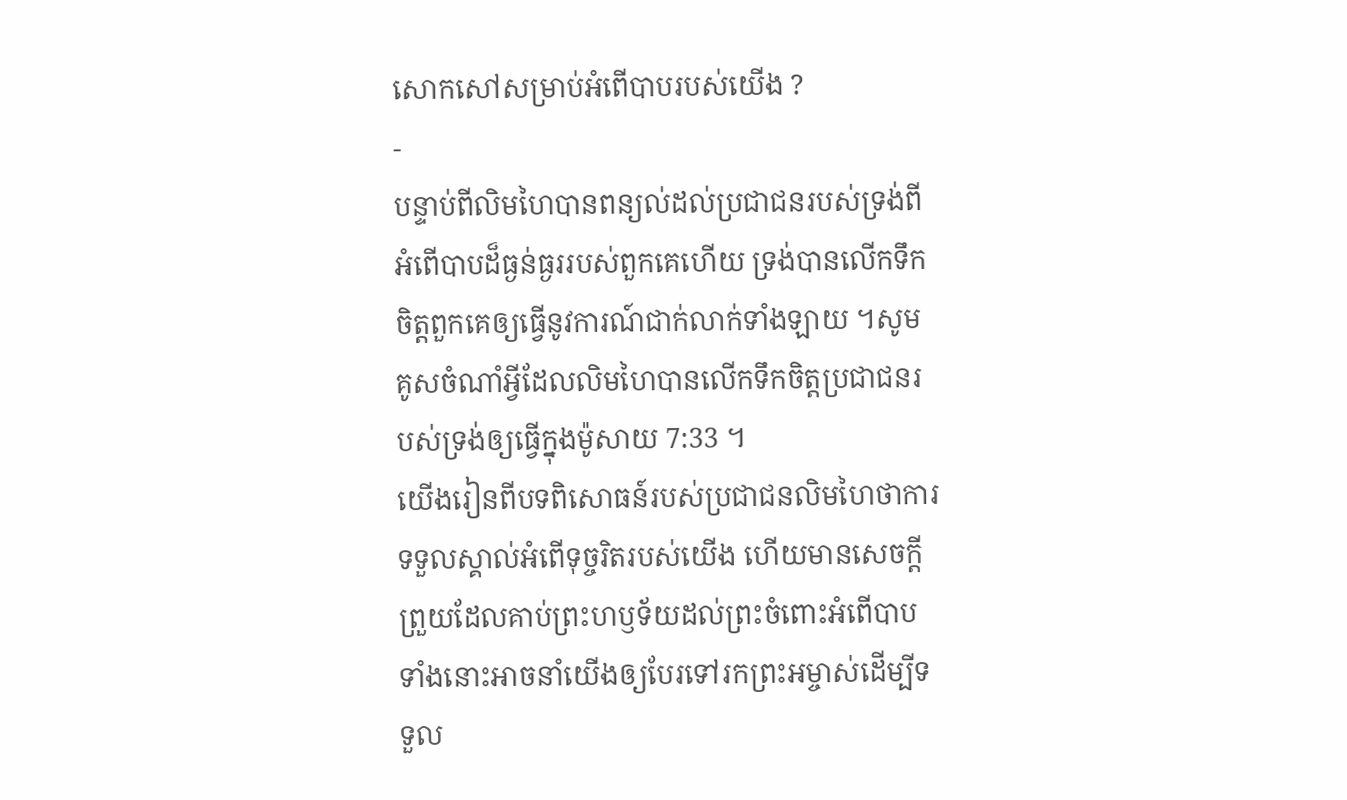សោកសៅសម្រាប់អំពើបាបរបស់យើង ?
-
បន្ទាប់ពីលិមហៃបានពន្យល់ដល់ប្រជាជនរបស់ទ្រង់ពីអំពើបាបដ៏ធ្ងន់ធ្ងររបស់ពួកគេហើយ ទ្រង់បានលើកទឹកចិត្តពួកគេឲ្យធ្វើនូវការណ៍ជាក់លាក់ទាំងឡាយ ។សូមគូសចំណាំអ្វីដែលលិមហៃបានលើកទឹកចិត្តប្រជាជនរបស់ទ្រង់ឲ្យធ្វើក្នុងម៉ូសាយ 7:33 ។
យើងរៀនពីបទពិសោធន៍របស់ប្រជាជនលិមហៃថាការទទួលស្គាល់អំពើទុច្ចរិតរបស់យើង ហើយមានសេចក្តីព្រួយដែលគាប់ព្រះហឫទ័យដល់ព្រះចំពោះអំពើបាបទាំងនោះអាចនាំយើងឲ្យបែរទៅរកព្រះអម្ចាស់ដើម្បីទទួល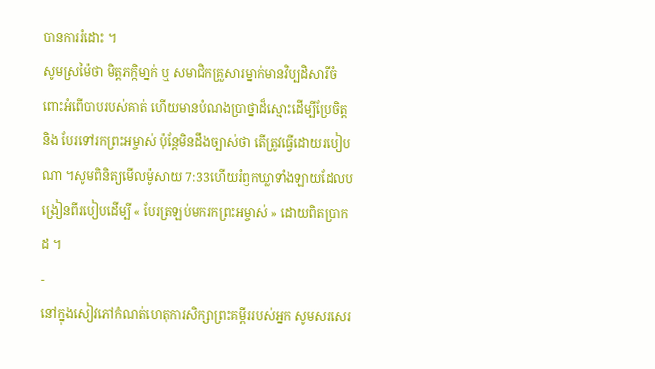បានការរំដោះ ។
សូមស្រម៉ៃថា មិត្តភក្កិមា្នក់ ឬ សមាជិកគ្រួសារម្នាក់មានវិប្បដិសារីចំពោះអំពើបាបរបស់គាត់ ហើយមានបំណងប្រាថ្នាដ៏ស្មោះដើម្បីប្រែចិត្ត និង បែរទៅរកព្រះអម្ចាស់ ប៉ុន្តែមិនដឹងច្បាស់ថា តើត្រូវធ្វើដោយរបៀបណា ។សូមពិនិត្យមើលម៉ូសាយ 7:33ហើយរំឭកឃ្លាទាំងឡាយដែលបង្រៀនពីរបៀបដើម្បី « បែរត្រឡប់មករកព្រះអម្ចាស់ » ដោយពិតប្រាកដ ។
-
នៅក្នុងសៀវភៅកំណត់ហេតុការសិក្សាព្រះគម្ពីររបស់អ្នក សូមសរសេរ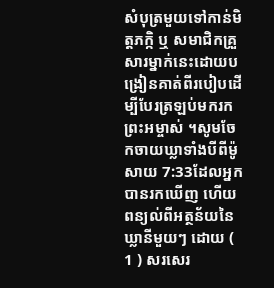សំបុត្រមួយទៅកាន់មិត្តភក្កិ ឬ សមាជិកគ្រួសារម្នាក់នេះដោយបង្រៀនគាត់ពីរបៀបដើម្បីបែរត្រឡប់មករកព្រះអម្ចាស់ ។សូមចែកចាយឃ្លាទាំងបីពីម៉ូសាយ 7:33ដែលអ្នកបានរកឃើញ ហើយពន្យល់ពីអត្ថន័យនៃឃ្លានីមួយៗ ដោយ ( 1 ) សរសេរ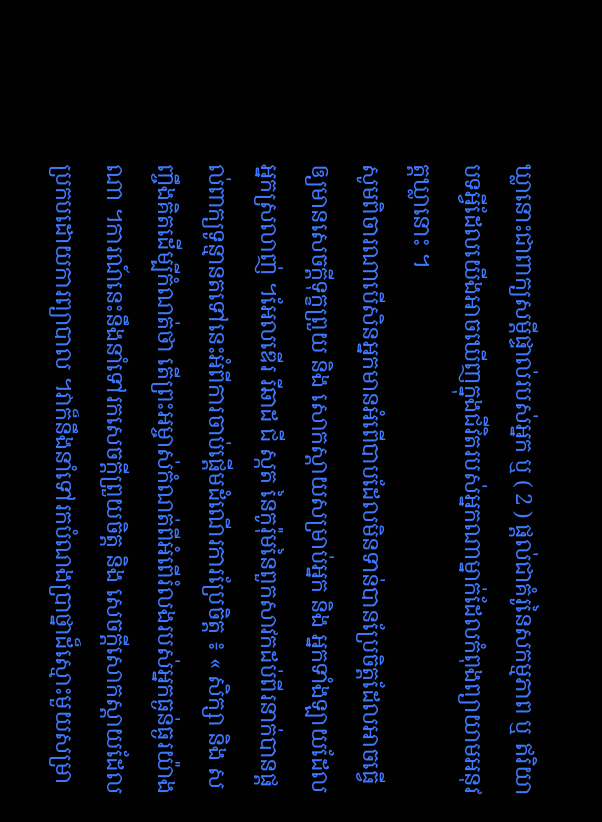ឃ្លានោះជាពាក្យសម្ដីផ្ទាល់របស់អ្នក ឬ ( 2 ) ផ្តល់ជាគំរូនៃសកម្មភាព ឬ ឥរិយាបទអ្វីដែលយើងអាចឃើញក្នុងជីវិតរបស់អ្នកណាម្នាក់ដែលកំពុងព្យាយាមអនុវត្តឃ្លានោះ ។
សូមពិចារណាបើសិនអ្នកមានអំពើបាបដែលមិនទាន់បានប្រែចិត្តដែលអាចធ្វើឲ្យមានសេចក្តីទុក្ខព្រួយ និង សោកស្តាយសម្រាប់អ្នក និង អ្នកទាំងឡាយដែលអ្នកស្រលាញ់ ។អែលឌើរ រីឆាដ ជី ស្កត នៃកូរ៉ុមនៃពួកសាវកដប់ពីរនាក់បានផ្តល់ពាក្យទូន្មានតទៅនេះអំពីការចាប់ផ្តើមដំណើរការប្រែចិត្ត ៖ « សិក្សា និង សញ្ចឹងគិតដើម្បីកំណត់ថា តើព្រះអម្ចាស់កំណត់ពីអំពើរំលងរបស់អ្នកធ្ងន់ធ្ងរយ៉ាងណា ។ការណ៍នេះនឹងនាំទៅរកសេចក្តីព្រួយចិត្ត និង សេចក្តីសោកស្តាយដែលប្រកបដោយការព្យាបាល ។វាក៏នឹងនាំទៅរកបំណងប្រាថ្នាដ៏ស្មោះមួយសម្រា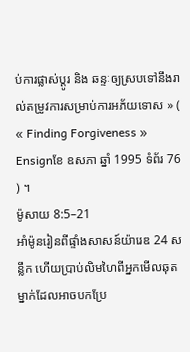ប់ការផ្លាស់ប្តូរ និង ឆន្ទៈឲ្យស្របទៅនឹងរាល់តម្រូវការសម្រាប់ការអភ័យទោស » ( « Finding Forgiveness » Ensignខែ ឧសភា ឆ្នាំ 1995 ទំព័រ 76 ) ។
ម៉ូសាយ 8:5–21
អាំម៉ូនរៀនពីផ្ទាំងសាសន៍យ៉ារេឌ 24 សន្លឹក ហើយប្រាប់លិមហៃពីអ្នកមើលឆុតម្នាក់ដែលអាចបកប្រែ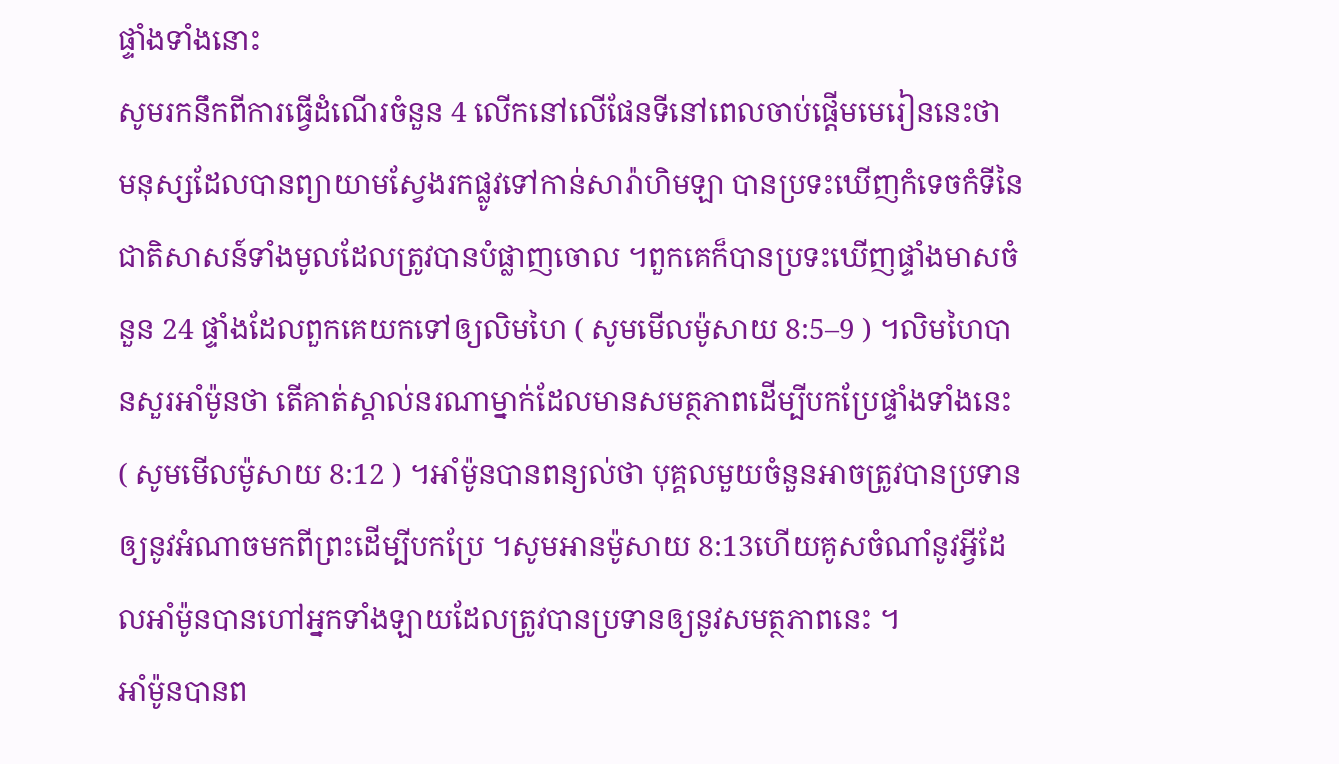ផ្ទាំងទាំងនោះ
សូមរកនឹកពីការធ្វើដំណើរចំនួន 4 លើកនៅលើផែនទីនៅពេលចាប់ផ្តើមមេរៀននេះថា មនុស្សដែលបានព្យាយាមស្វែងរកផ្លូវទៅកាន់សារ៉ាហិមឡា បានប្រទះឃើញកំទេចកំទីនៃជាតិសាសន៍ទាំងមូលដែលត្រូវបានបំផ្លាញចោល ។ពួកគេក៏បានប្រទះឃើញផ្ទាំងមាសចំនួន 24 ផ្ទាំងដែលពួកគេយកទៅឲ្យលិមហៃ ( សូមមើលម៉ូសាយ 8:5–9 ) ។លិមហៃបានសួរអាំម៉ូនថា តើគាត់ស្គាល់នរណាម្នាក់ដែលមានសមត្ថភាពដើម្បីបកប្រែផ្ទាំងទាំងនេះ ( សូមមើលម៉ូសាយ 8:12 ) ។អាំម៉ូនបានពន្យល់ថា បុគ្គលមួយចំនួនអាចត្រូវបានប្រទានឲ្យនូវអំណាចមកពីព្រះដើម្បីបកប្រែ ។សូមអានម៉ូសាយ 8:13ហើយគូសចំណាំនូវអ្វីដែលអាំម៉ូនបានហៅអ្នកទាំងឡាយដែលត្រូវបានប្រទានឲ្យនូវសមត្ថភាពនេះ ។
អាំម៉ូនបានព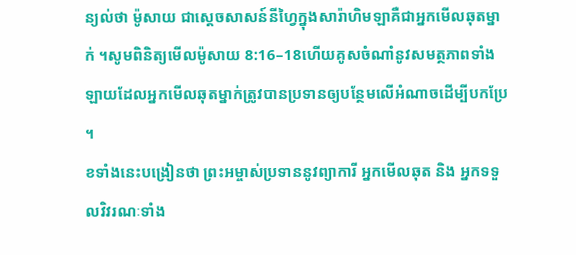ន្យល់ថា ម៉ូសាយ ជាស្តេចសាសន៍នីហ្វៃក្នុងសារ៉ាហិមឡាគឺជាអ្នកមើលឆុតម្នាក់ ។សូមពិនិត្យមើលម៉ូសាយ 8:16–18ហើយគូសចំណាំនូវសមត្ថភាពទាំងឡាយដែលអ្នកមើលឆុតម្នាក់ត្រូវបានប្រទានឲ្យបន្ថែមលើអំណាចដើម្បីបកប្រែ ។
ខទាំងនេះបង្រៀនថា ព្រះអម្ចាស់ប្រទាននូវព្យាការី អ្នកមើលឆុត និង អ្នកទទួលវិវរណៈទាំង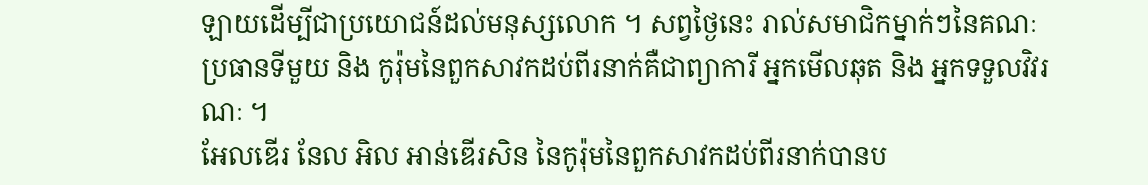ឡាយដើម្បីជាប្រយោជន៍ដល់មនុស្សលោក ។ សព្វថ្ងៃនេះ រាល់សមាជិកម្នាក់ៗនៃគណៈប្រធានទីមួយ និង កូរ៉ុមនៃពួកសាវកដប់ពីរនាក់គឺជាព្យាការី អ្នកមើលឆុត និង អ្នកទទួលវិវរណៈ ។
អែលឌើរ នែល អិល អាន់ឌើរសិន នៃកូរ៉ុមនៃពួកសាវកដប់ពីរនាក់បានប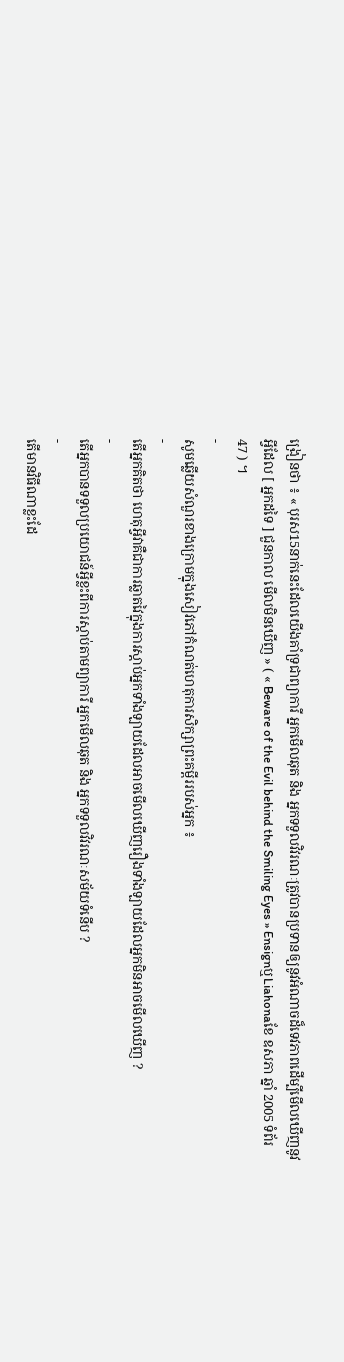ង្រៀនថា ៖ « បុរស15នាក់នេះដែលយើងគាំទ្រជាព្យាការី អ្នកមើលឆុត និង អ្នកទទួលវិវរណៈត្រូវបានប្រទានឲ្យនូវអំណាចដ៏ទេវភាពដើម្បីមើលឃើញនូវអ្វីដែល [ អ្នកដទៃ ] ជួនកាល មើលមិនឃើញ » ( « Beware of the Evil behind the Smiling Eyes » EnsignឬLiahonaខែ ឧសភា ឆ្នាំ 2005 ទំព័រ 47 ) ។
-
សូមឆ្លើយសំណួរខាងក្រោមក្នុងសៀវភៅកំណត់ហេតុការសិក្សាព្រះគម្ពីររបស់អ្នក ៖
-
តើអ្នកគិតថា ហេតុអ្វីវាគឺជាការឆ្លាតវៃក្នុងការស្តាប់អ្នកទាំងឡាយដែលអាចមើលឃើញរឿងទាំងឡាយដែលអ្នកមិនអាចមើលឃើញ ?
-
តើអ្នកបានទទួលប្រយោជន៍អ្វីខ្លះពីការស្តាប់តាមព្យាការី អ្នកមើលឆុត និង អ្នកទទួលវិវរណៈសម័យទំនើប ?
-
តើមានវិធីណាខ្លះដែ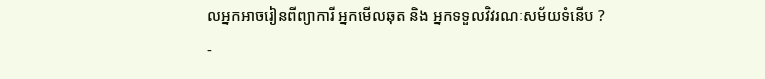លអ្នកអាចរៀនពីព្យាការី អ្នកមើលឆុត និង អ្នកទទួលវិវរណៈសម័យទំនើប ?
-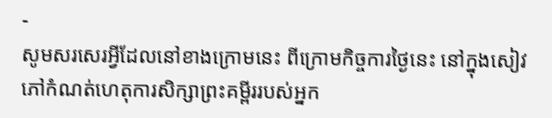-
សូមសរសេរអ្វីដែលនៅខាងក្រោមនេះ ពីក្រោមកិច្ចការថ្ងៃនេះ នៅក្នុងសៀវភៅកំណត់ហេតុការសិក្សាព្រះគម្ពីររបស់អ្នក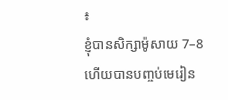៖
ខ្ញុំបានសិក្សាម៉ូសាយ 7–8 ហើយបានបញ្ចប់មេរៀន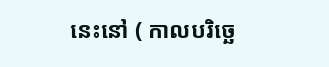នេះនៅ ( កាលបរិច្ឆេ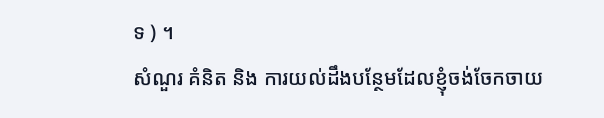ទ ) ។
សំណួរ គំនិត និង ការយល់ដឹងបន្ថែមដែលខ្ញុំចង់ចែកចាយ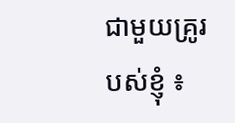ជាមួយគ្រូរបស់ខ្ញុំ ៖